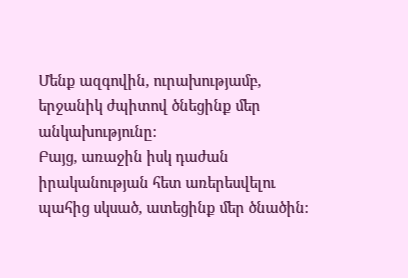Մենք ազգովին, ուրախությամբ, երջանիկ ժպիտով ծնեցինք մեր անկախությունը:
Բայց, առաջին իսկ դաժան իրականության հետ առերեսվելու պահից սկսած, ատեցինք մեր ծնածին: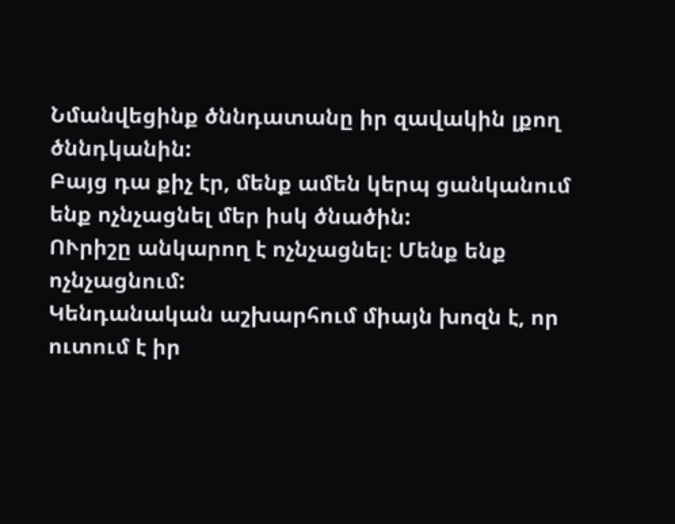Նմանվեցինք ծննդատանը իր զավակին լքող ծննդկանին:
Բայց դա քիչ էր, մենք ամեն կերպ ցանկանում ենք ոչնչացնել մեր իսկ ծնածին:
ՈՒրիշը անկարող է ոչնչացնել։ Մենք ենք ոչնչացնում:
Կենդանական աշխարհում միայն խոզն է, որ ուտում է իր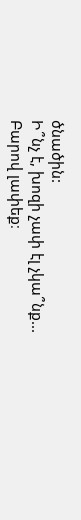ծնածին:
Ի՞նչ է, խոզի չափ էլ չկա՞նք...
Բարով լափեք։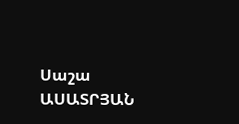Սաշա ԱՍԱՏՐՅԱՆ